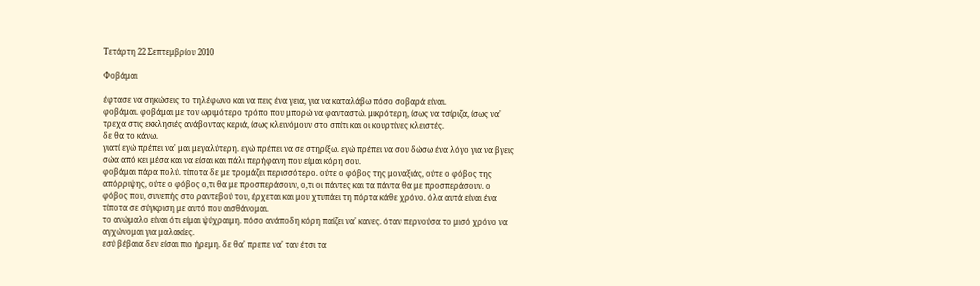Τετάρτη 22 Σεπτεμβρίου 2010

Φοβάμαι

έφτασε να σηκώσεις το τηλέφωνο και να πεις ένα γεια, για να καταλάβω πόσο σοβαρά είναι.
φοβάμαι. φοβάμαι με τον ωριμότερο τρόπο που μπορώ να φανταστώ. μικρότερη, ίσως να τσίριζα, ίσως να' τρεχα στις εκκλησιές ανάβοντας κεριά, ίσως κλεινόμουν στο σπίτι και οι κουρτίνες κλειστές.
δε θα το κάνω.
γιατί εγώ πρέπει να' μαι μεγαλύτερη. εγώ πρέπει να σε στηρίξω. εγώ πρέπει να σου δώσω ένα λόγο για να βγεις σώα από κει μέσα και να είσαι και πάλι περήφανη που είμαι κόρη σου.
φοβάμαι πάρα πολύ. τίποτα δε με τρομάζει περισσότερο. ούτε ο φόβος της μοναξιάς, ούτε ο φόβος της απόρριψης, ούτε ο φόβος ο,τι θα με προσπεράσουν, ο,τι οι πάντες και τα πάντα θα με προσπεράσουν. ο φόβος που, συνεπής στο ραντεβού του, έρχεται και μου χτυπάει τη πόρτα κάθε χρόνο. όλα αυτά είναι ένα τίποτα σε σύγκριση με αυτό που αισθάνομαι.
το ανώμαλο είναι ότι είμαι ψύχραιμη. πόσο ανάποδη κόρη παίζει να' κανες. όταν περνούσα το μισό χρόνο να αγχώνομαι για μαλακίες.
εσύ βέβαια δεν είσαι πιο ήρεμη. δε θα' πρεπε να' ταν έτσι τα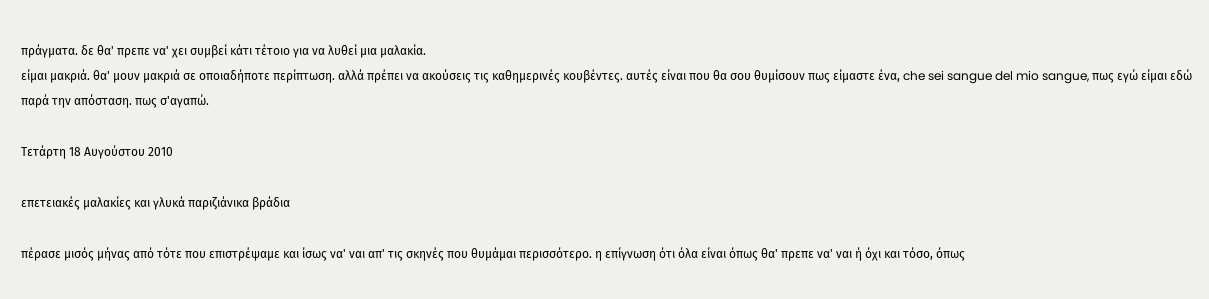πράγματα. δε θα' πρεπε να' χει συμβεί κάτι τέτοιο για να λυθεί μια μαλακία.
είμαι μακριά. θα' μουν μακριά σε οποιαδήποτε περίπτωση. αλλά πρέπει να ακούσεις τις καθημερινές κουβέντες. αυτές είναι που θα σου θυμίσουν πως είμαστε ένα, che sei sangue del mio sangue, πως εγώ είμαι εδώ παρά την απόσταση. πως σ'αγαπώ.

Τετάρτη 18 Αυγούστου 2010

επετειακές μαλακίες και γλυκά παριζιάνικα βράδια

πέρασε μισός μήνας από τότε που επιστρέψαμε και ίσως να' ναι απ' τις σκηνές που θυμάμαι περισσότερο. η επίγνωση ότι όλα είναι όπως θα' πρεπε να' ναι ή όχι και τόσο, όπως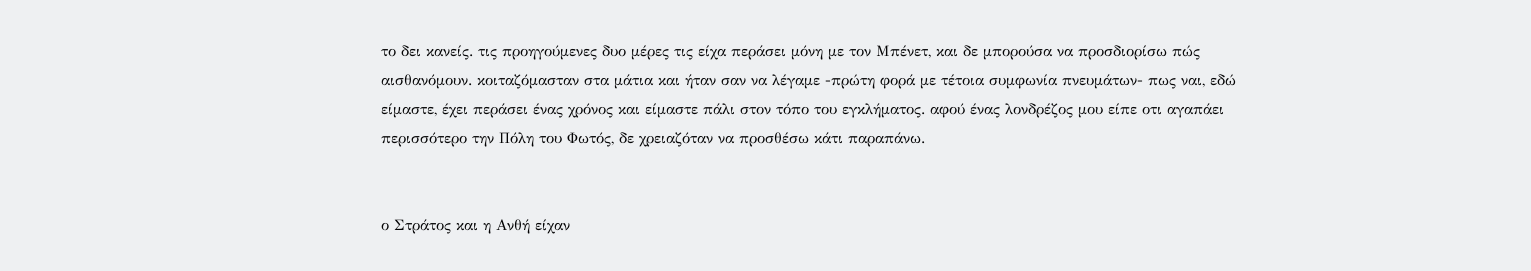το δει κανείς. τις προηγούμενες δυο μέρες τις είχα περάσει μόνη με τον Μπένετ, και δε μπορούσα να προσδιορίσω πώς αισθανόμουν. κοιταζόμασταν στα μάτια και ήταν σαν να λέγαμε -πρώτη φορά με τέτοια συμφωνία πνευμάτων- πως ναι, εδώ είμαστε, έχει περάσει ένας χρόνος και είμαστε πάλι στον τόπο του εγκλήματος. αφού ένας λονδρέζος μου είπε οτι αγαπάει περισσότερο την Πόλη του Φωτός, δε χρειαζόταν να προσθέσω κάτι παραπάνω.


ο Στράτος και η Ανθή είχαν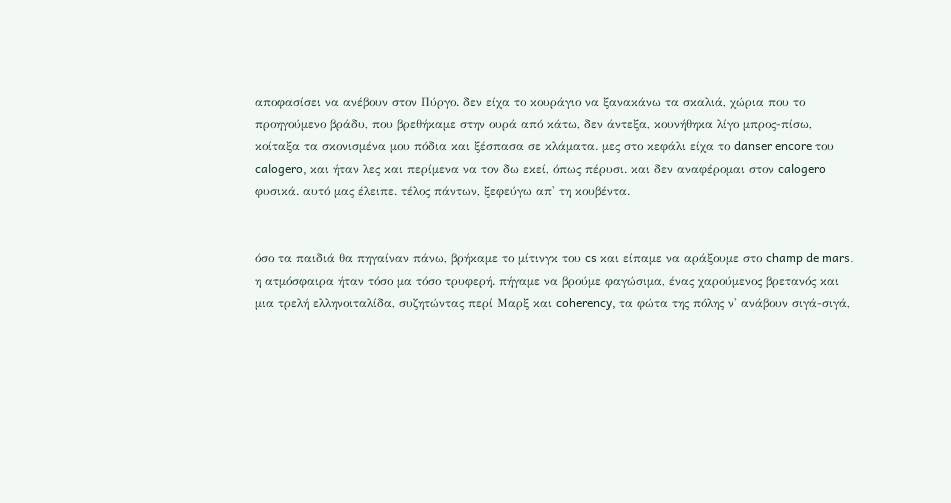αποφασίσει να ανέβουν στον Πύργο. δεν είχα το κουράγιο να ξανακάνω τα σκαλιά, χώρια που το προηγούμενο βράδυ, που βρεθήκαμε στην ουρά από κάτω, δεν άντεξα, κουνήθηκα λίγο μπρος-πίσω, κοίταξα τα σκονισμένα μου πόδια και ξέσπασα σε κλάματα. μες στο κεφάλι είχα το danser encore του calogero, και ήταν λες και περίμενα να τον δω εκεί, όπως πέρυσι. και δεν αναφέρομαι στον calogero φυσικά. αυτό μας έλειπε. τέλος πάντων, ξεφεύγω απ' τη κουβέντα.


όσο τα παιδιά θα πηγαίναν πάνω, βρήκαμε το μίτινγκ του cs και είπαμε να αράξουμε στο champ de mars. η ατμόσφαιρα ήταν τόσο μα τόσο τρυφερή. πήγαμε να βρούμε φαγώσιμα, ένας χαρούμενος βρετανός και μια τρελή ελληνοιταλίδα, συζητώντας περί Μαρξ και coherency, τα φώτα της πόλης ν' ανάβουν σιγά-σιγά,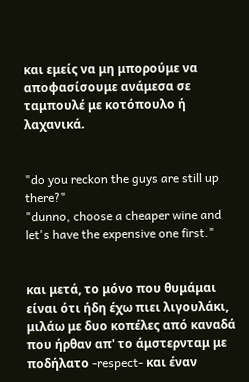και εμείς να μη μπορούμε να αποφασίσουμε ανάμεσα σε ταμπουλέ με κοτόπουλο ή λαχανικά.


"do you reckon the guys are still up there?"
"dunno, choose a cheaper wine and let's have the expensive one first."


και μετά, το μόνο που θυμάμαι είναι ότι ήδη έχω πιει λιγουλάκι, μιλάω με δυο κοπέλες από καναδά που ήρθαν απ' το άμστερνταμ με ποδήλατο -respect- και έναν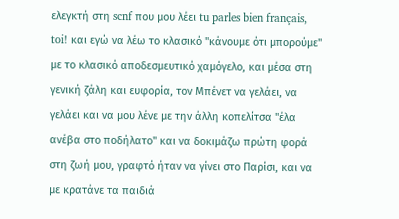ελεγκτή στη scnf που μου λέει tu parles bien français, toi! και εγώ να λέω το κλασικό "κάνουμε ότι μπορούμε" με το κλασικό αποδεσμευτικό χαμόγελο, και μέσα στη γενική ζάλη και ευφορία, τον Μπένετ να γελάει, να γελάει και να μου λένε με την άλλη κοπελίτσα "έλα ανέβα στο ποδήλατο" και να δοκιμάζω πρώτη φορά στη ζωή μου, γραφτό ήταν να γίνει στο Παρίσι, και να με κρατάνε τα παιδιά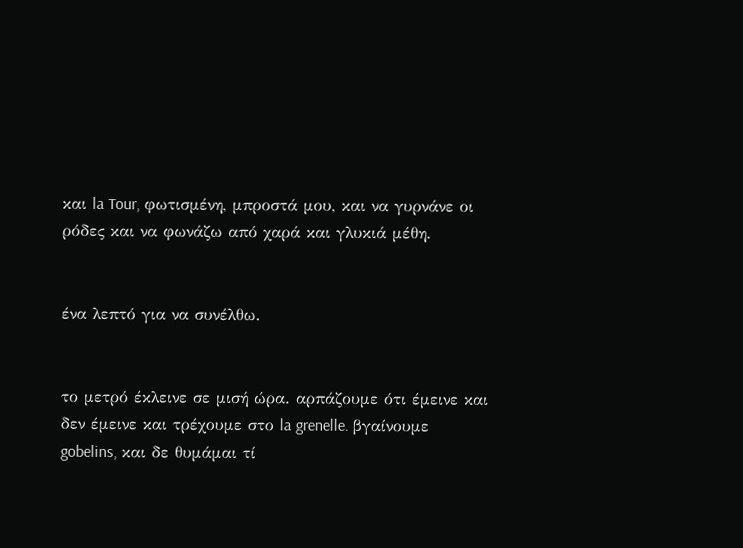και la Tour, φωτισμένη, μπροστά μου, και να γυρνάνε οι ρόδες και να φωνάζω από χαρά και γλυκιά μέθη.


ένα λεπτό για να συνέλθω.


το μετρό έκλεινε σε μισή ώρα. αρπάζουμε ότι έμεινε και δεν έμεινε και τρέχουμε στο la grenelle. βγαίνουμε gobelins, και δε θυμάμαι τί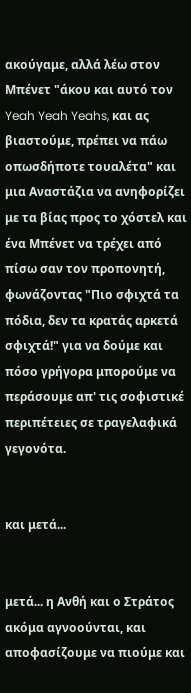ακούγαμε, αλλά λέω στον Μπένετ "άκου και αυτό τον Yeah Yeah Yeahs, και ας βιαστούμε, πρέπει να πάω οπωσδήποτε τουαλέτα" και μια Αναστάζια να ανηφορίζει με τα βίας προς το χόστελ και ένα Μπένετ να τρέχει από πίσω σαν τον προπονητή, φωνάζοντας "Πιο σφιχτά τα πόδια, δεν τα κρατάς αρκετά σφιχτά!" για να δούμε και πόσο γρήγορα μπορούμε να περάσουμε απ' τις σοφιστικέ περιπέτειες σε τραγελαφικά γεγονότα.


και μετά...


μετά... η Ανθή και ο Στράτος ακόμα αγνοούνται, και αποφασίζουμε να πιούμε και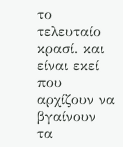το τελευταίο κρασί. και είναι εκεί που αρχίζουν να βγαίνουν τα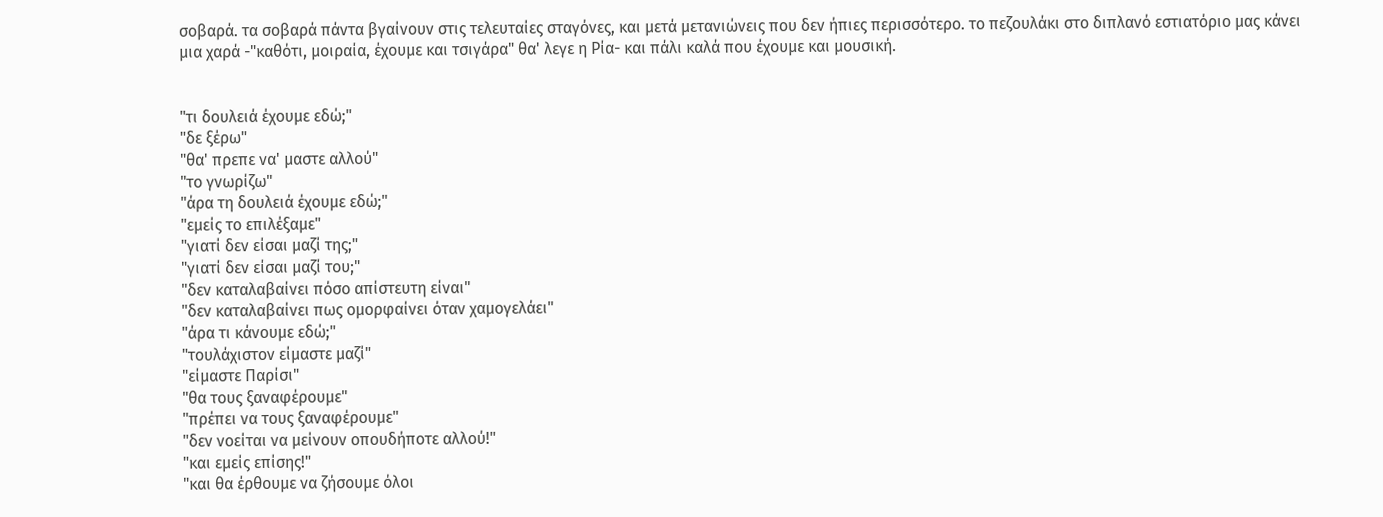σοβαρά. τα σοβαρά πάντα βγαίνουν στις τελευταίες σταγόνες, και μετά μετανιώνεις που δεν ήπιες περισσότερο. το πεζουλάκι στο διπλανό εστιατόριο μας κάνει μια χαρά -"καθότι, μοιραία, έχουμε και τσιγάρα" θα' λεγε η Ρία- και πάλι καλά που έχουμε και μουσική.


"τι δουλειά έχουμε εδώ;"
"δε ξέρω"
"θα' πρεπε να' μαστε αλλού"
"το γνωρίζω"
"άρα τη δουλειά έχουμε εδώ;"
"εμείς το επιλέξαμε"
"γιατί δεν είσαι μαζί της;"
"γιατί δεν είσαι μαζί του;"
"δεν καταλαβαίνει πόσο απίστευτη είναι"
"δεν καταλαβαίνει πως ομορφαίνει όταν χαμογελάει"
"άρα τι κάνουμε εδώ;"
"τουλάχιστον είμαστε μαζί"
"είμαστε Παρίσι"
"θα τους ξαναφέρουμε"
"πρέπει να τους ξαναφέρουμε"
"δεν νοείται να μείνουν οπουδήποτε αλλού!"
"και εμείς επίσης!"
"και θα έρθουμε να ζήσουμε όλοι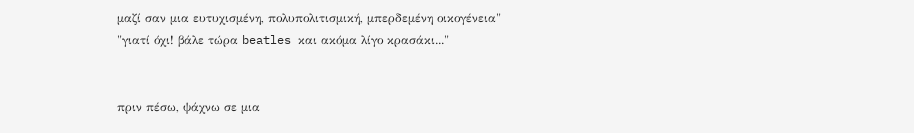μαζί σαν μια ευτυχισμένη, πολυπολιτισμική, μπερδεμένη οικογένεια"
"γιατί όχι! βάλε τώρα beatles και ακόμα λίγο κρασάκι..."


πριν πέσω, ψάχνω σε μια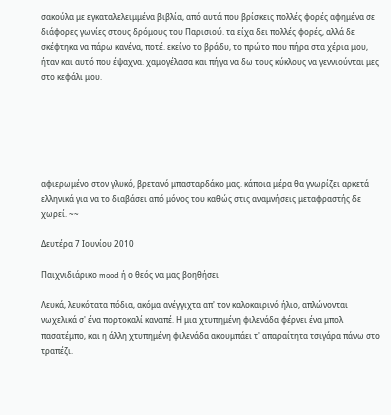σακούλα με εγκαταλελειμμένα βιβλία, από αυτά που βρίσκεις πολλές φορές αφημένα σε διάφορες γωνίες στους δρόμους του Παρισιού. τα είχα δει πολλές φορές, αλλά δε σκέφτηκα να πάρω κανένα, ποτέ. εκείνο το βράδυ, το πρώτο που πήρα στα χέρια μου, ήταν και αυτό που έψαχνα. χαμογέλασα και πήγα να δω τους κύκλους να γεννιούνται μες στο κεφάλι μου.






αφιερωμένο στον γλυκό, βρετανό μπασταρδάκο μας. κάποια μέρα θα γνωρίζει αρκετά ελληνικά για να το διαβάσει από μόνος του καθώς στις αναμνήσεις μεταφραστής δε χωρεί. ~~

Δευτέρα 7 Ιουνίου 2010

Παιχνιδιάρικο mood ή ο θεός να μας βοηθήσει

Λευκά, λευκότατα πόδια, ακόμα ανέγγιχτα απ' τον καλοκαιρινό ήλιο, απλώνονται νωχελικά σ' ένα πορτοκαλί καναπέ. Η μια χτυπημένη φιλενάδα φέρνει ένα μπολ πασατέμπο, και η άλλη χτυπημένη φιλενάδα ακουμπάει τ' απαραίτητα τσιγάρα πάνω στο τραπέζι.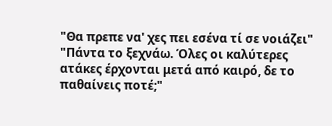"Θα πρεπε να' χες πει εσένα τί σε νοιάζει"
"Πάντα το ξεχνάω. Όλες οι καλύτερες ατάκες έρχονται μετά από καιρό, δε το παθαίνεις ποτέ;"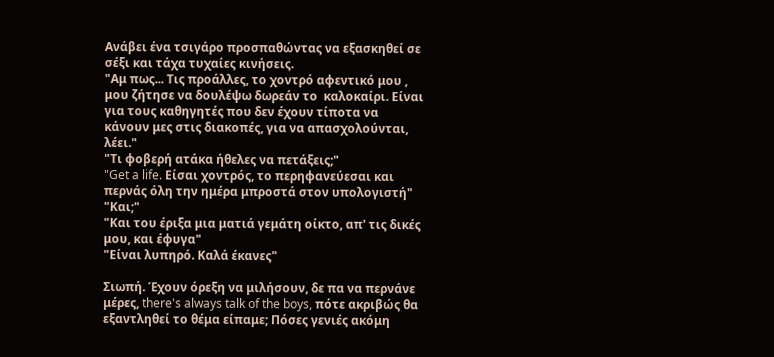Ανάβει ένα τσιγάρο προσπαθώντας να εξασκηθεί σε σέξι και τάχα τυχαίες κινήσεις.
"Αμ πως... Τις προάλλες, το χοντρό αφεντικό μου , μου ζήτησε να δουλέψω δωρεάν το  καλοκαίρι. Είναι για τους καθηγητές που δεν έχουν τίποτα να κάνουν μες στις διακοπές, για να απασχολούνται, λέει."
"Τι φοβερή ατάκα ήθελες να πετάξεις;"
"Get a life. Είσαι χοντρός, το περηφανεύεσαι και περνάς όλη την ημέρα μπροστά στον υπολογιστή"
"Και;"
"Και του έριξα μια ματιά γεμάτη οίκτο, απ' τις δικές μου, και έφυγα"
"Είναι λυπηρό. Καλά έκανες"

Σιωπή. Έχουν όρεξη να μιλήσουν, δε πα να περνάνε μέρες, there's always talk of the boys, πότε ακριβώς θα εξαντληθεί το θέμα είπαμε; Πόσες γενιές ακόμη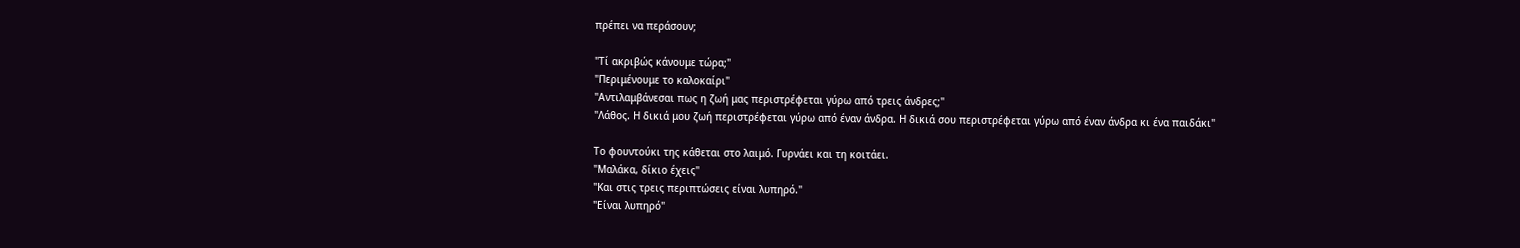πρέπει να περάσουν;

"Τί ακριβώς κάνουμε τώρα;"
"Περιμένουμε το καλοκαίρι"
"Αντιλαμβάνεσαι πως η ζωή μας περιστρέφεται γύρω από τρεις άνδρες;"
"Λάθος. Η δικιά μου ζωή περιστρέφεται γύρω από έναν άνδρα. Η δικιά σου περιστρέφεται γύρω από έναν άνδρα κι ένα παιδάκι"

Το φουντούκι της κάθεται στο λαιμό. Γυρνάει και τη κοιτάει.
"Μαλάκα, δίκιο έχεις"
"Και στις τρεις περιπτώσεις είναι λυπηρό."
"Είναι λυπηρό"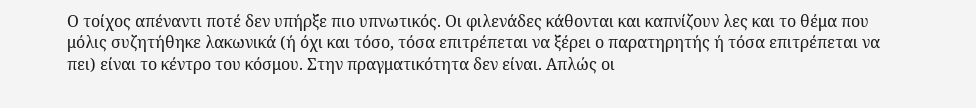Ο τοίχος απέναντι ποτέ δεν υπήρξε πιο υπνωτικός. Οι φιλενάδες κάθονται και καπνίζουν λες και το θέμα που μόλις συζητήθηκε λακωνικά (ή όχι και τόσο, τόσα επιτρέπεται να ξέρει ο παρατηρητής ή τόσα επιτρέπεται να πει) είναι το κέντρο του κόσμου. Στην πραγματικότητα δεν είναι. Απλώς οι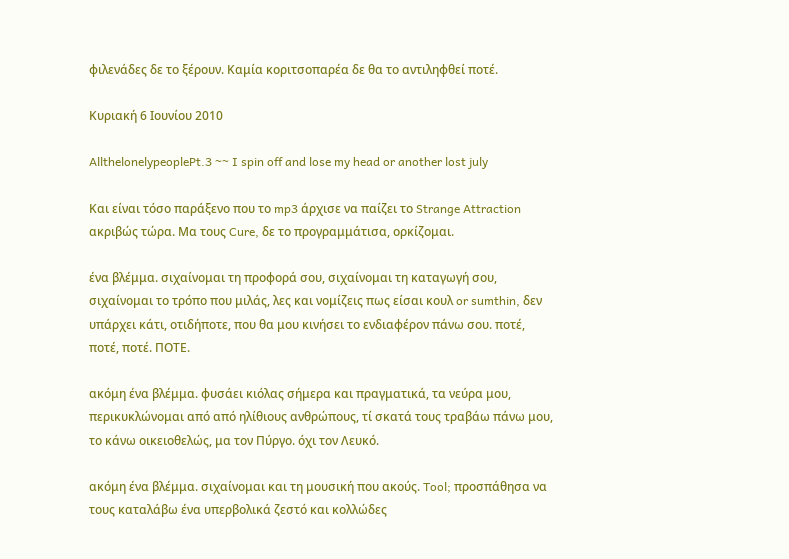φιλενάδες δε το ξέρουν. Καμία κοριτσοπαρέα δε θα το αντιληφθεί ποτέ.

Κυριακή 6 Ιουνίου 2010

AllthelonelypeoplePt.3 ~~ I spin off and lose my head or another lost july

Και είναι τόσο παράξενο που το mp3 άρχισε να παίζει το Strange Attraction ακριβώς τώρα. Μα τους Cure, δε το προγραμμάτισα, ορκίζομαι.

ένα βλέμμα. σιχαίνομαι τη προφορά σου, σιχαίνομαι τη καταγωγή σου, σιχαίνομαι το τρόπο που μιλάς, λες και νομίζεις πως είσαι κουλ or sumthin, δεν υπάρχει κάτι, οτιδήποτε, που θα μου κινήσει το ενδιαφέρον πάνω σου. ποτέ, ποτέ, ποτέ. ΠΟΤΕ.

ακόμη ένα βλέμμα. φυσάει κιόλας σήμερα και πραγματικά, τα νεύρα μου, περικυκλώνομαι από από ηλίθιους ανθρώπους, τί σκατά τους τραβάω πάνω μου, το κάνω οικειοθελώς, μα τον Πύργο. όχι τον Λευκό.

ακόμη ένα βλέμμα. σιχαίνομαι και τη μουσική που ακούς. Tool; προσπάθησα να τους καταλάβω ένα υπερβολικά ζεστό και κολλώδες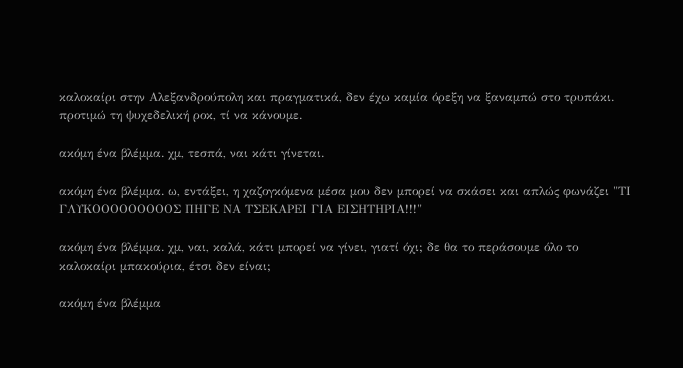καλοκαίρι στην Αλεξανδρούπολη και πραγματικά, δεν έχω καμία όρεξη να ξαναμπώ στο τρυπάκι. προτιμώ τη ψυχεδελική ροκ, τί να κάνουμε.

ακόμη ένα βλέμμα. χμ, τεσπά, ναι κάτι γίνεται.

ακόμη ένα βλέμμα. ω, εντάξει, η χαζογκόμενα μέσα μου δεν μπορεί να σκάσει και απλώς φωνάζει "ΤΙ ΓΛΥΚΟΟΟΟΟΟΟΟΟΣ ΠΗΓΕ ΝΑ ΤΣΕΚΑΡΕΙ ΓΙΑ ΕΙΣΗΤΗΡΙΑ!!!"

ακόμη ένα βλέμμα. χμ, ναι, καλά, κάτι μπορεί να γίνει, γιατί όχι; δε θα το περάσουμε όλο το καλοκαίρι μπακούρια, έτσι δεν είναι;

ακόμη ένα βλέμμα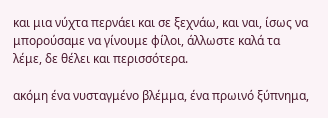και μια νύχτα περνάει και σε ξεχνάω, και ναι, ίσως να μπορούσαμε να γίνουμε φίλοι, άλλωστε καλά τα λέμε, δε θέλει και περισσότερα.

ακόμη ένα νυσταγμένο βλέμμα, ένα πρωινό ξύπνημα,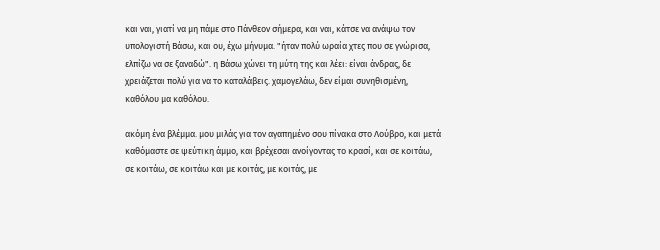και ναι, γιατί να μη πάμε στο Πάνθεον σήμερα, και ναι, κάτσε να ανάψω τον υπολογιστή Βάσω, και ου, έχω μήνυμα. "ήταν πολύ ωραία χτες που σε γνώρισα, ελπίζω να σε ξαναδώ". η Βάσω χώνει τη μύτη της και λέει: είναι άνδρας, δε χρειάζεται πολύ για να το καταλάβεις. χαμογελάω, δεν είμαι συνηθισμένη, καθόλου μα καθόλου.

ακόμη ένα βλέμμα. μου μιλάς για τον αγαπημένο σου πίνακα στο Λούβρο, και μετά καθόμαστε σε ψεύτικη άμμο, και βρέχεσαι ανοίγοντας το κρασί, και σε κοιτάω, σε κοιτάω, σε κοιτάω και με κοιτάς, με κοιτάς, με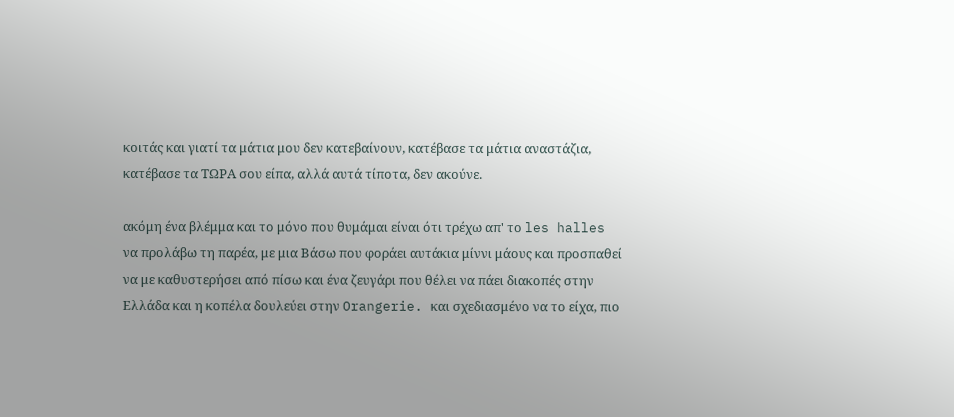κοιτάς και γιατί τα μάτια μου δεν κατεβαίνουν, κατέβασε τα μάτια αναστάζια, κατέβασε τα ΤΩΡΑ σου είπα, αλλά αυτά τίποτα, δεν ακούνε.

ακόμη ένα βλέμμα και το μόνο που θυμάμαι είναι ότι τρέχω απ' το les halles να προλάβω τη παρέα, με μια Βάσω που φοράει αυτάκια μίννι μάους και προσπαθεί να με καθυστερήσει από πίσω και ένα ζευγάρι που θέλει να πάει διακοπές στην Ελλάδα και η κοπέλα δουλεύει στην Orangerie. και σχεδιασμένο να το είχα, πιο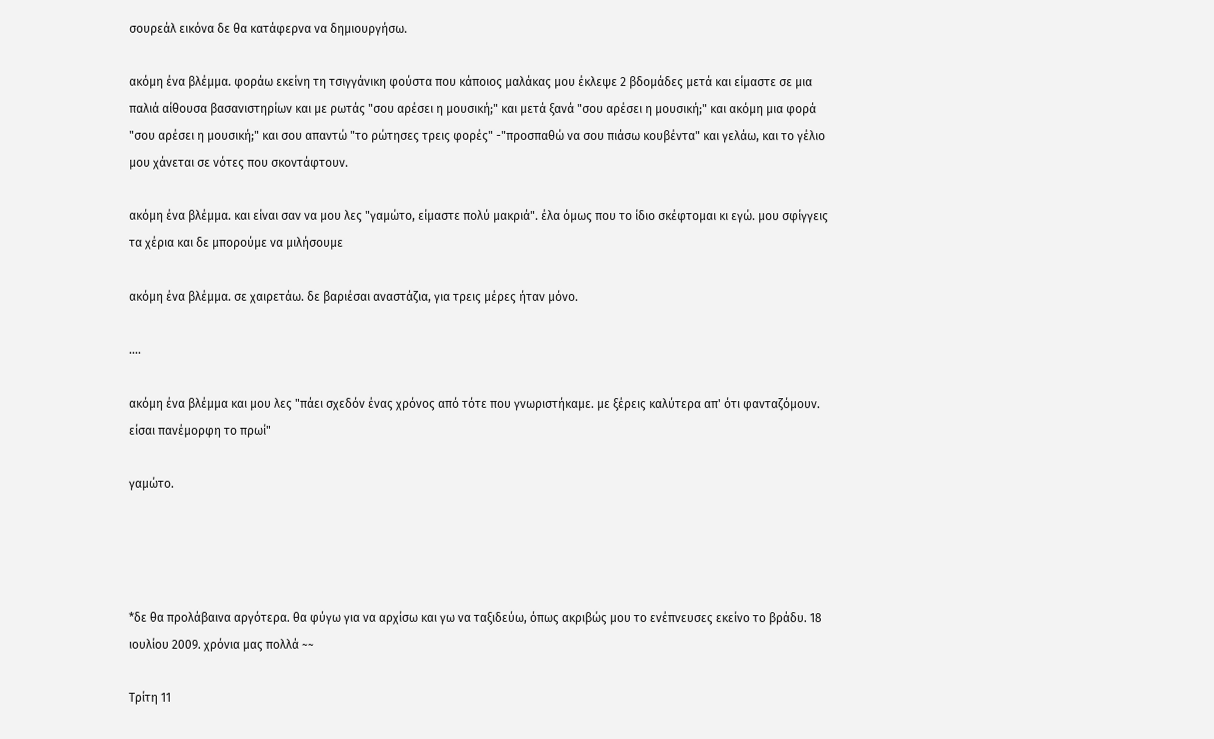σουρεάλ εικόνα δε θα κατάφερνα να δημιουργήσω.

ακόμη ένα βλέμμα. φοράω εκείνη τη τσιγγάνικη φούστα που κάποιος μαλάκας μου έκλεψε 2 βδομάδες μετά και είμαστε σε μια παλιά αίθουσα βασανιστηρίων και με ρωτάς "σου αρέσει η μουσική;" και μετά ξανά "σου αρέσει η μουσική;" και ακόμη μια φορά "σου αρέσει η μουσική;" και σου απαντώ "το ρώτησες τρεις φορές" -"προσπαθώ να σου πιάσω κουβέντα" και γελάω, και το γέλιο μου χάνεται σε νότες που σκοντάφτουν.

ακόμη ένα βλέμμα. και είναι σαν να μου λες "γαμώτο, είμαστε πολύ μακριά". έλα όμως που το ίδιο σκέφτομαι κι εγώ. μου σφίγγεις τα χέρια και δε μπορούμε να μιλήσουμε

ακόμη ένα βλέμμα. σε χαιρετάω. δε βαριέσαι αναστάζια, για τρεις μέρες ήταν μόνο.

....

ακόμη ένα βλέμμα και μου λες "πάει σχεδόν ένας χρόνος από τότε που γνωριστήκαμε. με ξέρεις καλύτερα απ' ότι φανταζόμουν. είσαι πανέμορφη το πρωί"

γαμώτο.




*δε θα προλάβαινα αργότερα. θα φύγω για να αρχίσω και γω να ταξιδεύω, όπως ακριβώς μου το ενέπνευσες εκείνο το βράδυ. 18 ιουλίου 2009. χρόνια μας πολλά ~~

Τρίτη 11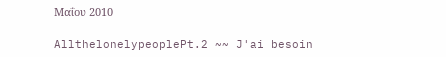Μαΐου 2010

AllthelonelypeoplePt.2 ~~ J'ai besoin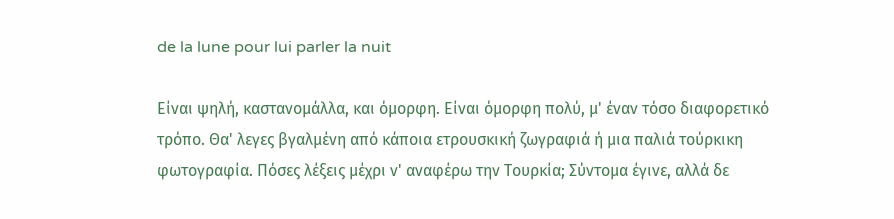de la lune pour lui parler la nuit

Είναι ψηλή, καστανομάλλα, και όμορφη. Είναι όμορφη πολύ, μ' έναν τόσο διαφορετικό τρόπο. Θα' λεγες βγαλμένη από κάποια ετρουσκική ζωγραφιά ή μια παλιά τούρκικη φωτογραφία. Πόσες λέξεις μέχρι ν' αναφέρω την Τουρκία; Σύντομα έγινε, αλλά δε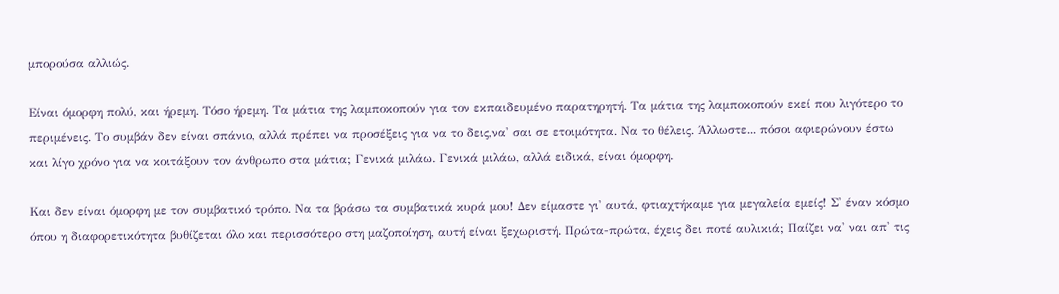μπορούσα αλλιώς.

Είναι όμορφη πολύ, και ήρεμη. Τόσο ήρεμη. Τα μάτια της λαμποκοπούν για τον εκπαιδευμένο παρατηρητή. Τα μάτια της λαμποκοπούν εκεί που λιγότερο το περιμένεις. Το συμβάν δεν είναι σπάνιο, αλλά πρέπει να προσέξεις για να το δεις,να' σαι σε ετοιμότητα. Να το θέλεις. Άλλωστε... πόσοι αφιερώνουν έστω και λίγο χρόνο για να κοιτάξουν τον άνθρωπο στα μάτια; Γενικά μιλάω. Γενικά μιλάω, αλλά ειδικά, είναι όμορφη.

Και δεν είναι όμορφη με τον συμβατικό τρόπο. Να τα βράσω τα συμβατικά κυρά μου! Δεν είμαστε γι' αυτά, φτιαχτήκαμε για μεγαλεία εμείς! Σ' έναν κόσμο όπου η διαφορετικότητα βυθίζεται όλο και περισσότερο στη μαζοποίηση, αυτή είναι ξεχωριστή. Πρώτα-πρώτα, έχεις δει ποτέ αυλικιά; Παίζει να' ναι απ' τις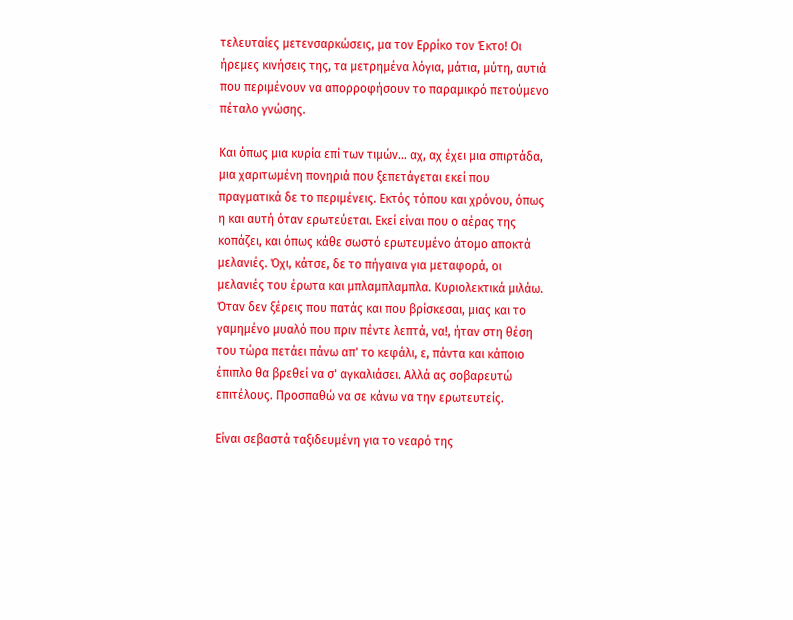τελευταίες μετενσαρκώσεις, μα τον Ερρίκο τον Έκτο! Οι ήρεμες κινήσεις της, τα μετρημένα λόγια, μάτια, μύτη, αυτιά που περιμένουν να απορροφήσουν το παραμικρό πετούμενο πέταλο γνώσης.

Και όπως μια κυρία επί των τιμών... αχ, αχ έχει μια σπιρτάδα, μια χαριτωμένη πονηριά που ξεπετάγεται εκεί που πραγματικά δε το περιμένεις. Εκτός τόπου και χρόνου, όπως η και αυτή όταν ερωτεύεται. Εκεί είναι που ο αέρας της κοπάζει, και όπως κάθε σωστό ερωτευμένο άτομο αποκτά μελανιές. Όχι, κάτσε, δε το πήγαινα για μεταφορά, οι μελανιές του έρωτα και μπλαμπλαμπλα. Κυριολεκτικά μιλάω. Όταν δεν ξέρεις που πατάς και που βρίσκεσαι, μιας και το γαμημένο μυαλό που πριν πέντε λεπτά, να!, ήταν στη θέση του τώρα πετάει πάνω απ' το κεφάλι, ε, πάντα και κάποιο έπιπλο θα βρεθεί να σ' αγκαλιάσει. Αλλά ας σοβαρευτώ επιτέλους. Προσπαθώ να σε κάνω να την ερωτευτείς.

Είναι σεβαστά ταξιδευμένη για το νεαρό της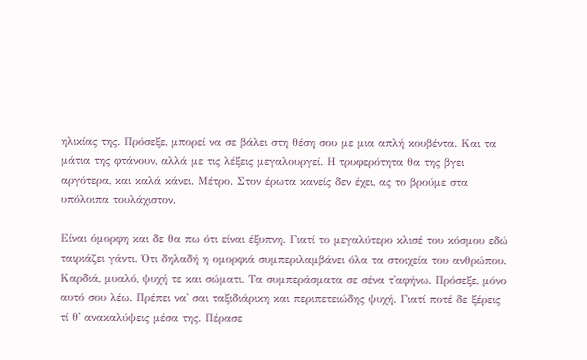ηλικίας της. Πρόσεξε, μπορεί να σε βάλει στη θέση σου με μια απλή κουβέντα. Και τα μάτια της φτάνουν, αλλά με τις λέξεις μεγαλουργεί. Η τρυφερότητα θα της βγει αργότερα, και καλά κάνει. Μέτρο. Στον έρωτα κανείς δεν έχει, ας το βρούμε στα υπόλοιπα τουλάχιστον.

Είναι όμορφη και δε θα πω ότι είναι έξυπνη. Γιατί το μεγαλύτερο κλισέ του κόσμου εδώ ταιριάζει γάντι. Ότι δηλαδή η ομορφιά συμπεριλαμβάνει όλα τα στοιχεία του ανθρώπου. Καρδιά, μυαλό, ψυχή τε και σώματι. Τα συμπεράσματα σε σένα τ'αφήνω. Πρόσεξε, μόνο αυτό σου λέω. Πρέπει να' σαι ταξιδιάρικη και περιπετειώδης ψυχή. Γιατί ποτέ δε ξέρεις τί θ' ανακαλύψεις μέσα της. Πέρασε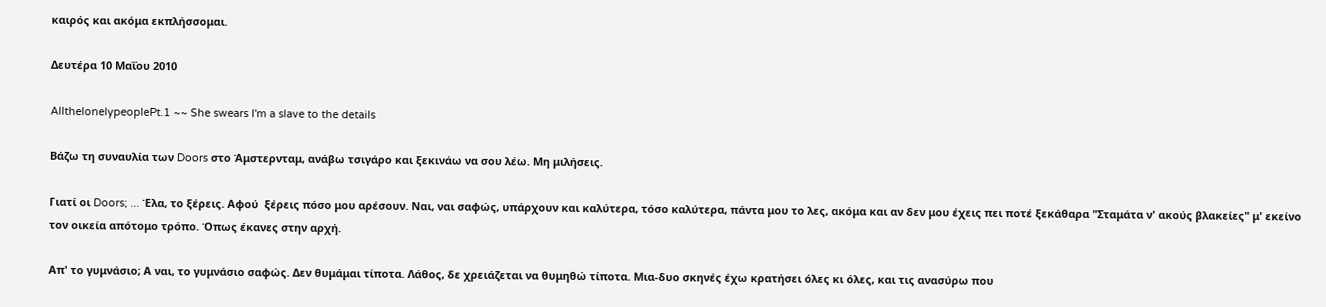καιρός και ακόμα εκπλήσσομαι.

Δευτέρα 10 Μαΐου 2010

AllthelonelypeoplePt.1 ~~ She swears I'm a slave to the details

Βάζω τη συναυλία των Doors στο Άμστερνταμ, ανάβω τσιγάρο και ξεκινάω να σου λέω. Μη μιλήσεις.

Γιατί οι Doors; ... Έλα, το ξέρεις. Αφού  ξέρεις πόσο μου αρέσουν. Ναι, ναι σαφώς, υπάρχουν και καλύτερα, τόσο καλύτερα, πάντα μου το λες, ακόμα και αν δεν μου έχεις πει ποτέ ξεκάθαρα "Σταμάτα ν' ακούς βλακείες" μ' εκείνο τον οικεία απότομο τρόπο. Όπως έκανες στην αρχή.

Απ' το γυμνάσιο; Α ναι, το γυμνάσιο σαφώς. Δεν θυμάμαι τίποτα. Λάθος, δε χρειάζεται να θυμηθώ τίποτα. Μια-δυο σκηνές έχω κρατήσει όλες κι όλες, και τις ανασύρω που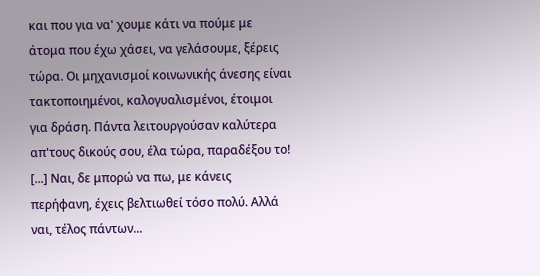και που για να' χουμε κάτι να πούμε με άτομα που έχω χάσει, να γελάσουμε, ξέρεις τώρα. Οι μηχανισμοί κοινωνικής άνεσης είναι τακτοποιημένοι, καλογυαλισμένοι, έτοιμοι για δράση. Πάντα λειτουργούσαν καλύτερα απ'τους δικούς σου, έλα τώρα, παραδέξου το! [...] Ναι, δε μπορώ να πω, με κάνεις περήφανη, έχεις βελτιωθεί τόσο πολύ. Αλλά ναι, τέλος πάντων...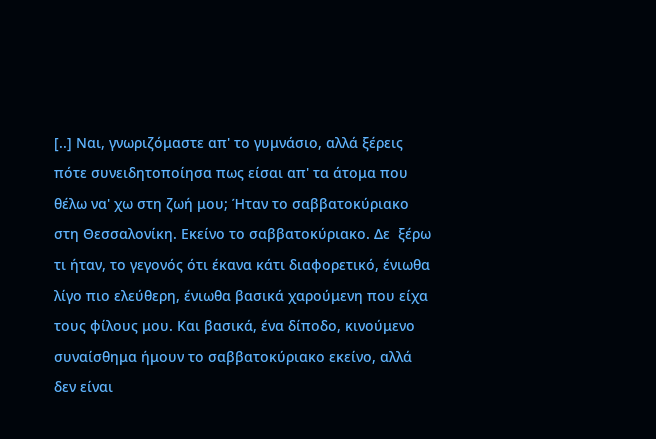[..] Ναι, γνωριζόμαστε απ' το γυμνάσιο, αλλά ξέρεις πότε συνειδητοποίησα πως είσαι απ' τα άτομα που θέλω να' χω στη ζωή μου; Ήταν το σαββατοκύριακο στη Θεσσαλονίκη. Εκείνο το σαββατοκύριακο. Δε  ξέρω τι ήταν, το γεγονός ότι έκανα κάτι διαφορετικό, ένιωθα λίγο πιο ελεύθερη, ένιωθα βασικά χαρούμενη που είχα τους φίλους μου. Και βασικά, ένα δίποδο, κινούμενο συναίσθημα ήμουν το σαββατοκύριακο εκείνο, αλλά δεν είναι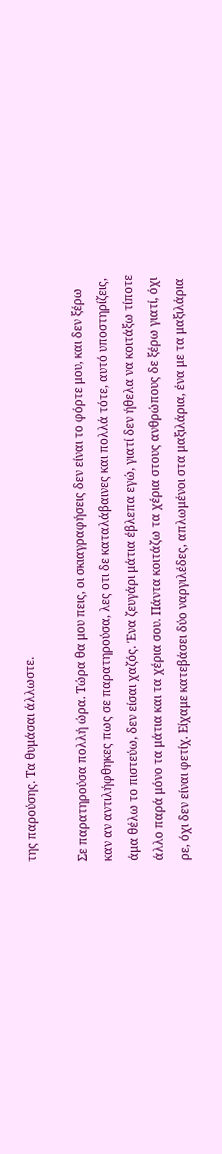της παρούσης. Τα θυμάσαι άλλωστε.

Σε παρατηρούσα πολλή ώρα. Τώρα θα μου πεις, οι σκιαγραφήσεις δεν είναι το φόρτε μου, και δεν ξέρω καν αν αντιλήφθηκες πως σε παρατηρούσα, λες οτι δε καταλάβαινες και πολλά τότε, αυτό υποστηρίζεις, άμα θέλω το πιστεύω, δεν είσαι χαζός. Ένα ζευγάρι μάτια έβλεπα εγώ, γιατί δεν ήθελα να κοιτάξω τίποτε άλλο παρά μόνο τα μάτια και τα χέρια σου. Πάντα κοιτάζω τα χέρια στους ανθρώπους δε ξέρω γιατί, όχι ρε, όχι δεν είναι φετίχ. Είχαμε κατεβάσει δύο ναργιλέδες, απλωμένοι στα μαξιλάρια, ένα με τα μαξιλάρια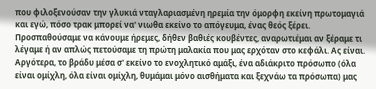που φιλοξενούσαν την γλυκιά νταγλαριασμένη ηρεμία την όμορφη εκείνη πρωτομαγιά και εγώ, πόσο τρακ μπορεί να' νιωθα εκείνο το απόγευμα, ένας θεός ξέρει. Προσπαθούσαμε να κάνουμε ήρεμες, δήθεν βαθιές κουβέντες, αναρωτιέμαι αν ξέραμε τι λέγαμε ή αν απλώς πετούσαμε τη πρώτη μαλακία που μας ερχόταν στο κεφάλι. Ας είναι. Αργότερα, το βράδυ μέσα σ' εκείνο το ενοχλητικό αμάξι, ένα αδιάκριτο πρόσωπο (όλα είναι ομίχλη, όλα είναι ομίχλη, θυμάμαι μόνο αισθήματα και ξεχνάω τα πρόσωπα) μας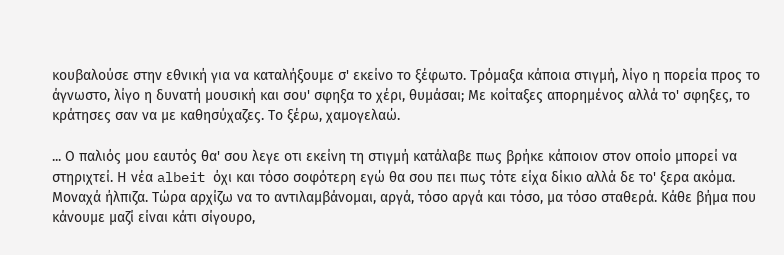κουβαλούσε στην εθνική για να καταλήξουμε σ' εκείνο το ξέφωτο. Τρόμαξα κάποια στιγμή, λίγο η πορεία προς το άγνωστο, λίγο η δυνατή μουσική και σου' σφηξα το χέρι, θυμάσαι; Με κοίταξες απορημένος αλλά το' σφηξες, το κράτησες σαν να με καθησύχαζες. Το ξέρω, χαμογελαώ.

... Ο παλιός μου εαυτός θα' σου λεγε οτι εκείνη τη στιγμή κατάλαβε πως βρήκε κάποιον στον οποίο μπορεί να στηριχτεί. Η νέα albeit όχι και τόσο σοφότερη εγώ θα σου πει πως τότε είχα δίκιο αλλά δε το' ξερα ακόμα. Μοναχά ήλπιζα. Τώρα αρχίζω να το αντιλαμβάνομαι, αργά, τόσο αργά και τόσο, μα τόσο σταθερά. Κάθε βήμα που κάνουμε μαζί είναι κάτι σίγουρο,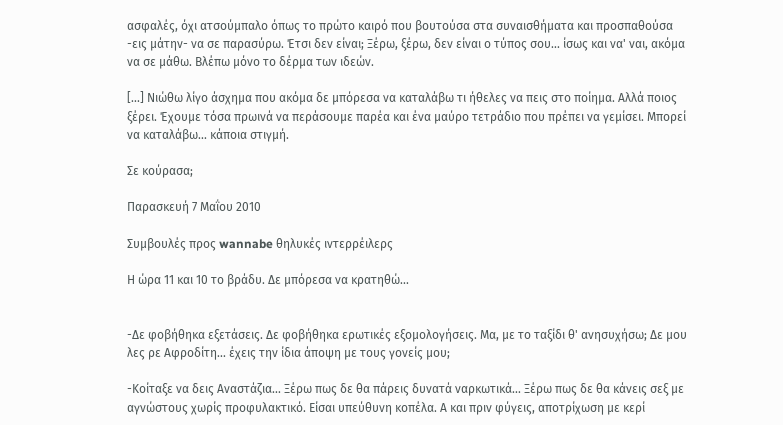ασφαλές, όχι ατσούμπαλο όπως το πρώτο καιρό που βουτούσα στα συναισθήματα και προσπαθούσα -εις μάτην- να σε παρασύρω. Έτσι δεν είναι; Ξέρω, ξέρω, δεν είναι ο τύπος σου... ίσως και να' ναι, ακόμα να σε μάθω. Βλέπω μόνο το δέρμα των ιδεών.

[...] Νιώθω λίγο άσχημα που ακόμα δε μπόρεσα να καταλάβω τι ήθελες να πεις στο ποίημα. Αλλά ποιος ξέρει. Έχουμε τόσα πρωινά να περάσουμε παρέα και ένα μαύρο τετράδιο που πρέπει να γεμίσει. Μπορεί να καταλάβω... κάποια στιγμή.

Σε κούρασα;

Παρασκευή 7 Μαΐου 2010

Συμβουλές προς wannabe θηλυκές ιντερρέιλερς

Η ώρα 11 και 10 το βράδυ. Δε μπόρεσα να κρατηθώ...


-Δε φοβήθηκα εξετάσεις. Δε φοβήθηκα ερωτικές εξομολογήσεις. Μα, με το ταξίδι θ' ανησυχήσω; Δε μου λες ρε Αφροδίτη... έχεις την ίδια άποψη με τους γονείς μου;

-Κοίταξε να δεις Αναστάζια... Ξέρω πως δε θα πάρεις δυνατά ναρκωτικά... Ξέρω πως δε θα κάνεις σεξ με αγνώστους χωρίς προφυλακτικό. Είσαι υπεύθυνη κοπέλα. Α και πριν φύγεις, αποτρίχωση με κερί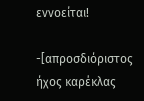εννοείται!

-[απροσδιόριστος ήχος καρέκλας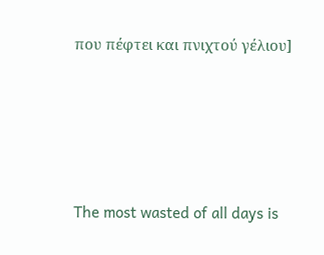που πέφτει και πνιχτού γέλιου]





The most wasted of all days is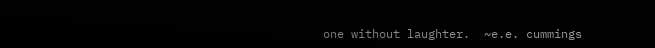one without laughter.  ~e.e. cummings